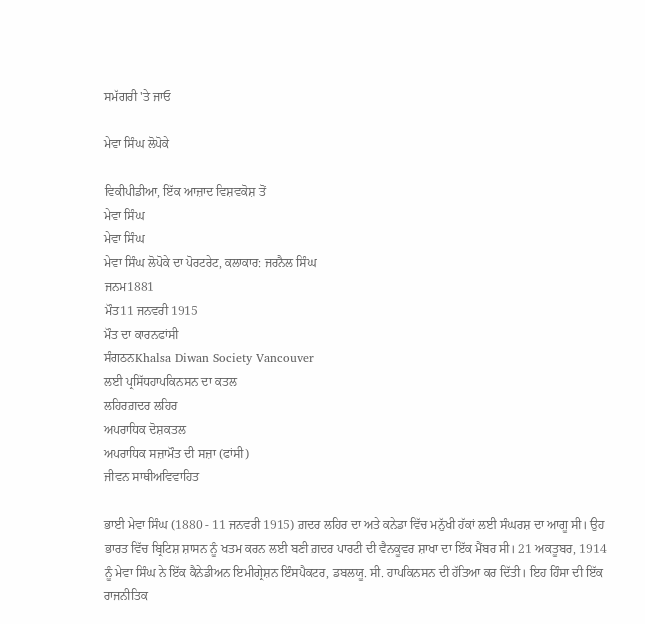ਸਮੱਗਰੀ 'ਤੇ ਜਾਓ

ਮੇਵਾ ਸਿੰਘ ਲੋਪੋਕੇ

ਵਿਕੀਪੀਡੀਆ, ਇੱਕ ਆਜ਼ਾਦ ਵਿਸ਼ਵਕੋਸ਼ ਤੋਂ
ਮੇਵਾ ਸਿੰਘ
ਮੇਵਾ ਸਿੰਘ
ਮੇਵਾ ਸਿੰਘ ਲੋਪੋਕੇ ਦਾ ਪੋਰਟਰੇਟ, ਕਲਾਕਾਰ: ਜਰਨੈਲ ਸਿੰਘ
ਜਨਮ1881
ਮੌਤ11 ਜਨਵਰੀ 1915
ਮੌਤ ਦਾ ਕਾਰਨਫਾਂਸੀ
ਸੰਗਠਨKhalsa Diwan Society Vancouver
ਲਈ ਪ੍ਰਸਿੱਧਹਾਪਕਿਨਸਨ ਦਾ ਕਤਲ
ਲਹਿਰਗ਼ਦਰ ਲਹਿਰ
ਅਪਰਾਧਿਕ ਦੋਸ਼ਕਤਲ
ਅਪਰਾਧਿਕ ਸਜ਼ਾਮੌਤ ਦੀ ਸਜ਼ਾ (ਫਾਂਸੀ)
ਜੀਵਨ ਸਾਥੀਅਵਿਵਾਹਿਤ

ਭਾਈ ਮੇਵਾ ਸਿੰਘ (1880 - 11 ਜਨਵਰੀ 1915) ਗ਼ਦਰ ਲਹਿਰ ਦਾ ਅਤੇ ਕਨੇਡਾ ਵਿੱਚ ਮਨੁੱਖੀ ਹੱਕਾਂ ਲਈ ਸੰਘਰਸ਼ ਦਾ ਆਗੂ ਸੀ। ਉਹ ਭਾਰਤ ਵਿੱਚ ਬ੍ਰਿਟਿਸ਼ ਸ਼ਾਸਨ ਨੂੰ ਖਤਮ ਕਰਨ ਲਈ ਬਣੀ ਗ਼ਦਰ ਪਾਰਟੀ ਦੀ ਵੈਨਕੂਵਰ ਸ਼ਾਖਾ ਦਾ ਇੱਕ ਮੈਂਬਰ ਸੀ। 21 ਅਕਤੂਬਰ, 1914 ਨੂੰ ਮੇਵਾ ਸਿੰਘ ਨੇ ਇੱਕ ਕੈਨੇਡੀਅਨ ਇਮੀਗ੍ਰੇਸ਼ਨ ਇੰਸਪੈਕਟਰ, ਡਬਲਯੂ. ਸੀ. ਹਾਪਕਿਨਸਨ ਦੀ ਹੱਤਿਆ ਕਰ ਦਿੱਤੀ। ਇਹ ਹਿੰਸਾ ਦੀ ਇੱਕ ਰਾਜਨੀਤਿਕ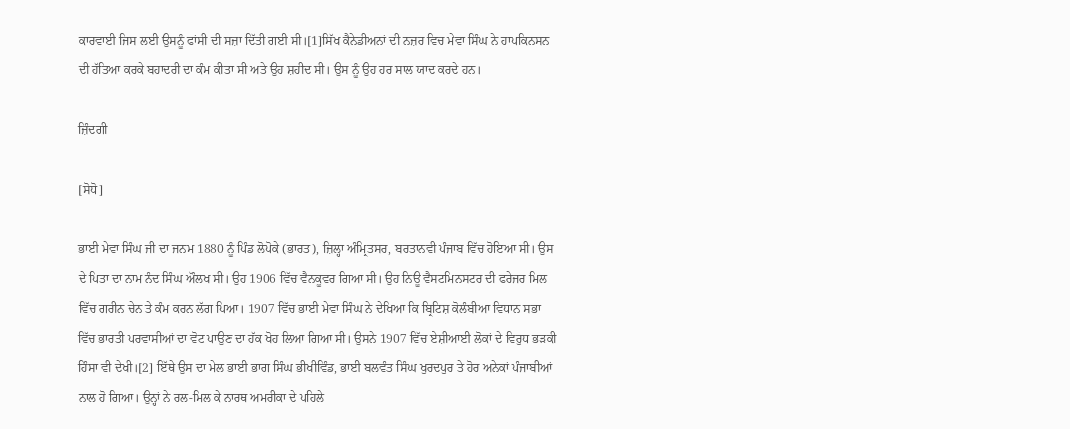ਕਾਰਵਾਈ ਜਿਸ ਲਈ ਉਸਨੂੰ ਫਾਂਸੀ ਦੀ ਸਜ਼ਾ ਦਿੱਤੀ ਗਈ ਸੀ।[1]ਸਿੱਖ ਕੈਨੇਡੀਅਨਾਂ ਦੀ ਨਜ਼ਰ ਵਿਚ ਮੇਵਾ ਸਿੰਘ ਨੇ ਹਾਪਕਿਨਸਨ ਦੀ ਹੱਤਿਆ ਕਰਕੇ ਬਹਾਦਰੀ ਦਾ ਕੰਮ ਕੀਤਾ ਸੀ ਅਤੇ ਉਹ ਸ਼ਹੀਦ ਸੀ। ਉਸ ਨੂੰ ਉਹ ਹਰ ਸਾਲ ਯਾਦ ਕਰਦੇ ਹਨ।

ਜ਼ਿੰਦਗੀ

[ਸੋਧੋ]

ਭਾਈ ਮੇਵਾ ਸਿੰਘ ਜੀ ਦਾ ਜਨਮ 1880 ਨੂੰ ਪਿੰਡ ਲੋਪੋਕੇ (ਭਾਰਤ), ਜ਼ਿਲ੍ਹਾ ਅੰਮ੍ਰਿਤਸਰ, ਬਰਤਾਨਵੀ ਪੰਜਾਬ ਵਿੱਚ ਹੋਇਆ ਸੀ। ਉਸ ਦੇ ਪਿਤਾ ਦਾ ਨਾਮ ਨੰਦ ਸਿੰਘ ਔਲਖ ਸੀ। ਉਹ 1906 ਵਿੱਚ ਵੈਨਕੂਵਰ ਗਿਆ ਸੀ। ਉਹ ਨਿਊ ਵੈਸਟਮਿਨਸਟਰ ਦੀ ਫਰੇਜਰ ਮਿਲ ਵਿੱਚ ਗਰੀਨ ਚੇਨ ਤੇ ਕੰਮ ਕਰਨ ਲੱਗ ਪਿਆ। 1907 ਵਿੱਚ ਭਾਈ ਮੇਵਾ ਸਿੰਘ ਨੇ ਦੇਖਿਆ ਕਿ ਬ੍ਰਿਟਿਸ਼ ਕੋਲੰਬੀਆ ਵਿਧਾਨ ਸਭਾ ਵਿੱਚ ਭਾਰਤੀ ਪਰਵਾਸੀਆਂ ਦਾ ਵੋਟ ਪਾਉਣ ਦਾ ਹੱਕ ਖੋਹ ਲਿਆ ਗਿਆ ਸੀ। ਉਸਨੇ 1907 ਵਿੱਚ ਏਸ਼ੀਆਈ ਲੋਕਾਂ ਦੇ ਵਿਰੁਧ ਭੜਕੀ ਹਿੰਸਾ ਵੀ ਦੇਖੀ।[2] ਇੱਥੇ ਉਸ ਦਾ ਮੇਲ ਭਾਈ ਭਾਗ ਸਿੰਘ ਭੀਖੀਵਿੰਡ, ਭਾਈ ਬਲਵੰਤ ਸਿੰਘ ਖੁਰਦਪੁਰ ਤੇ ਹੋਰ ਅਨੇਕਾਂ ਪੰਜਾਬੀਆਂ ਨਾਲ ਹੋ ਗਿਆ। ਉਨ੍ਹਾਂ ਨੇ ਰਲ-ਮਿਲ ਕੇ ਨਾਰਥ ਅਮਰੀਕਾ ਦੇ ਪਹਿਲੇ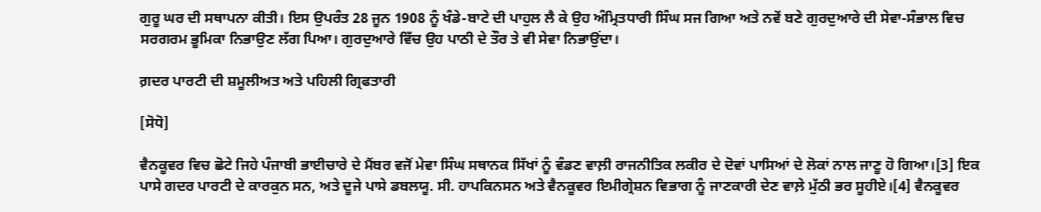ਗੁਰੂ ਘਰ ਦੀ ਸਥਾਪਨਾ ਕੀਤੀ। ਇਸ ਉਪਰੰਤ 28 ਜੂਨ 1908 ਨੂੰ ਖੰਡੇ-ਬਾਟੇ ਦੀ ਪਾਹੁਲ ਲੈ ਕੇ ਉਹ ਅੰਮ੍ਰਿਤਧਾਰੀ ਸਿੰਘ ਸਜ ਗਿਆ ਅਤੇ ਨਵੇਂ ਬਣੇ ਗੁਰਦੁਆਰੇ ਦੀ ਸੇਵਾ-ਸੰਭਾਲ ਵਿਚ ਸਰਗਰਮ ਭੂਮਿਕਾ ਨਿਭਾਉਣ ਲੱਗ ਪਿਆ। ਗੁਰਦੁਆਰੇ ਵਿੱਚ ਉਹ ਪਾਠੀ ਦੇ ਤੌਰ ਤੇ ਵੀ ਸੇਵਾ ਨਿਭਾਉਂਦਾ।

ਗ਼ਦਰ ਪਾਰਟੀ ਦੀ ਸ਼ਮੂਲੀਅਤ ਅਤੇ ਪਹਿਲੀ ਗ੍ਰਿਫਤਾਰੀ

[ਸੋਧੋ]

ਵੈਨਕੂਵਰ ਵਿਚ ਛੋਟੇ ਜਿਹੇ ਪੰਜਾਬੀ ਭਾਈਚਾਰੇ ਦੇ ਮੈਂਬਰ ਵਜੋਂ ਮੇਵਾ ਸਿੰਘ ਸਥਾਨਕ ਸਿੱਖਾਂ ਨੂੰ ਵੰਡਣ ਵਾਲ਼ੀ ਰਾਜਨੀਤਿਕ ਲਕੀਰ ਦੇ ਦੋਵਾਂ ਪਾਸਿਆਂ ਦੇ ਲੋਕਾਂ ਨਾਲ ਜਾਣੂ ਹੋ ਗਿਆ।[3] ਇਕ ਪਾਸੇ ਗਦਰ ਪਾਰਟੀ ਦੇ ਕਾਰਕੁਨ ਸਨ, ਅਤੇ ਦੂਜੇ ਪਾਸੇ ਡਬਲਯੂ. ਸੀ. ਹਾਪਕਿਨਸਨ ਅਤੇ ਵੈਨਕੂਵਰ ਇਮੀਗ੍ਰੇਸ਼ਨ ਵਿਭਾਗ ਨੂੰ ਜਾਣਕਾਰੀ ਦੇਣ ਵਾਲ਼ੇ ਮੁੱਠੀ ਭਰ ਸੂਹੀਏ।[4] ਵੈਨਕੂਵਰ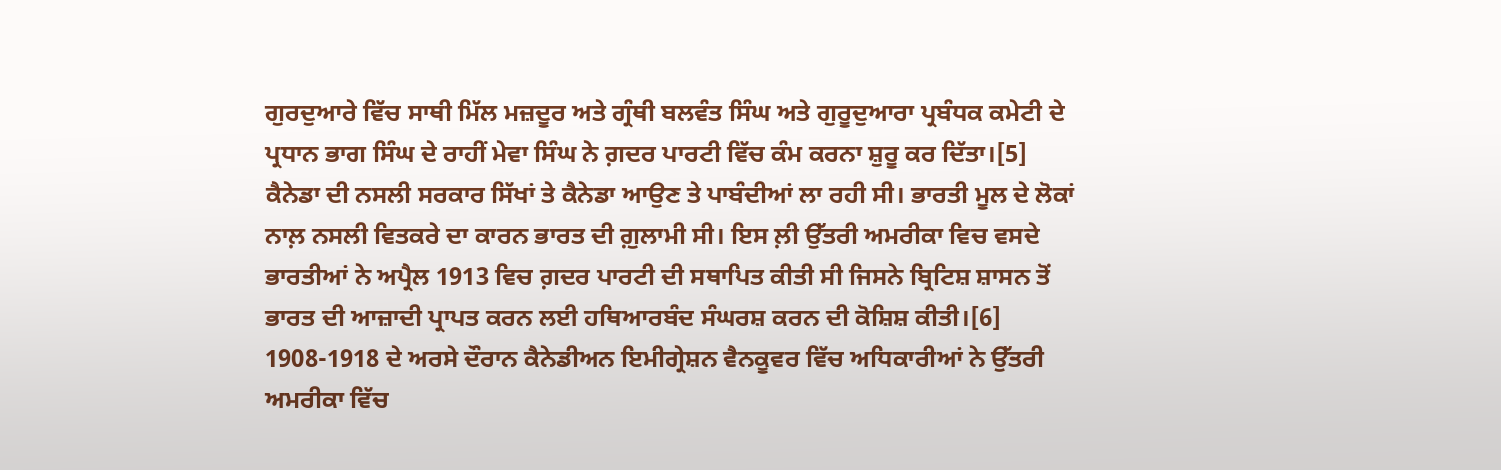ਗੁਰਦੁਆਰੇ ਵਿੱਚ ਸਾਥੀ ਮਿੱਲ ਮਜ਼ਦੂਰ ਅਤੇ ਗ੍ਰੰਥੀ ਬਲਵੰਤ ਸਿੰਘ ਅਤੇ ਗੁਰੂਦੁਆਰਾ ਪ੍ਰਬੰਧਕ ਕਮੇਟੀ ਦੇ ਪ੍ਰਧਾਨ ਭਾਗ ਸਿੰਘ ਦੇ ਰਾਹੀਂ ਮੇਵਾ ਸਿੰਘ ਨੇ ਗ਼ਦਰ ਪਾਰਟੀ ਵਿੱਚ ਕੰਮ ਕਰਨਾ ਸ਼ੁਰੂ ਕਰ ਦਿੱਤਾ।[5] ਕੈਨੇਡਾ ਦੀ ਨਸਲੀ ਸਰਕਾਰ ਸਿੱਖਾਂ ਤੇ ਕੈਨੇਡਾ ਆਉਣ ਤੇ ਪਾਬੰਦੀਆਂ ਲਾ ਰਹੀ ਸੀ। ਭਾਰਤੀ ਮੂਲ ਦੇ ਲੋਕਾਂ ਨਾਲ਼ ਨਸਲੀ ਵਿਤਕਰੇ ਦਾ ਕਾਰਨ ਭਾਰਤ ਦੀ ਗ਼ੁਲਾਮੀ ਸੀ। ਇਸ ਲ਼ੀ ਉੱਤਰੀ ਅਮਰੀਕਾ ਵਿਚ ਵਸਦੇ ਭਾਰਤੀਆਂ ਨੇ ਅਪ੍ਰੈਲ 1913 ਵਿਚ ਗ਼ਦਰ ਪਾਰਟੀ ਦੀ ਸਥਾਪਿਤ ਕੀਤੀ ਸੀ ਜਿਸਨੇ ਬ੍ਰਿਟਿਸ਼ ਸ਼ਾਸਨ ਤੋਂ ਭਾਰਤ ਦੀ ਆਜ਼ਾਦੀ ਪ੍ਰਾਪਤ ਕਰਨ ਲਈ ਹਥਿਆਰਬੰਦ ਸੰਘਰਸ਼ ਕਰਨ ਦੀ ਕੋਸ਼ਿਸ਼ ਕੀਤੀ।[6] 1908-1918 ਦੇ ਅਰਸੇ ਦੌਰਾਨ ਕੈਨੇਡੀਅਨ ਇਮੀਗ੍ਰੇਸ਼ਨ ਵੈਨਕੂਵਰ ਵਿੱਚ ਅਧਿਕਾਰੀਆਂ ਨੇ ਉੱਤਰੀ ਅਮਰੀਕਾ ਵਿੱਚ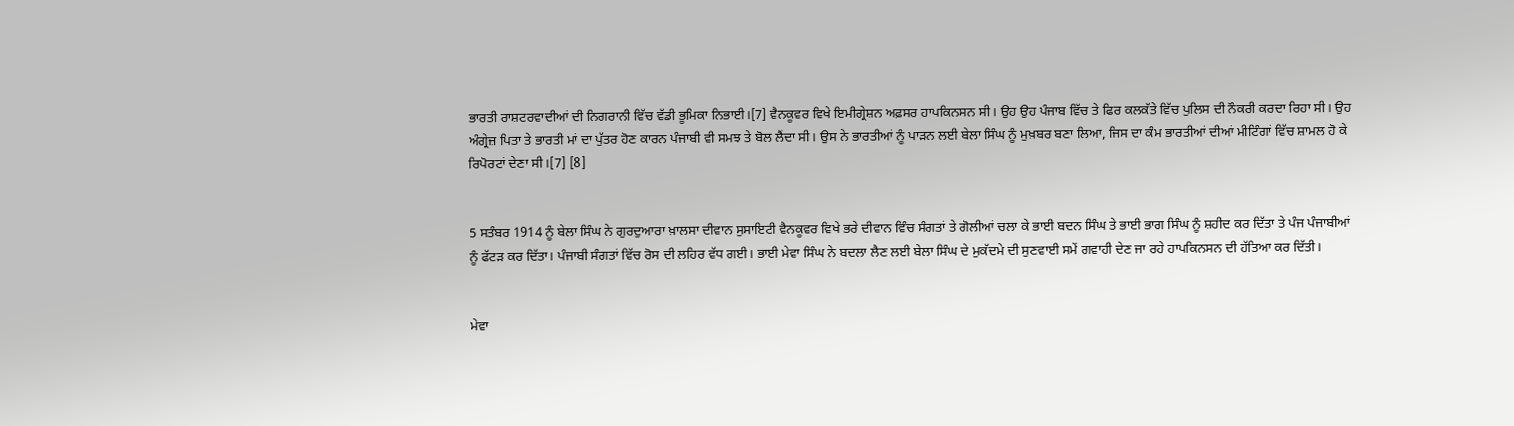ਭਾਰਤੀ ਰਾਸ਼ਟਰਵਾਦੀਆਂ ਦੀ ਨਿਗਰਾਨੀ ਵਿੱਚ ਵੱਡੀ ਭੂਮਿਕਾ ਨਿਭਾਈ।[7] ਵੈਨਕੂਵਰ ਵਿਖੇ ਇਮੀਗ੍ਰੇਸ਼ਨ ਅਫ਼ਸਰ ਹਾਪਕਿਨਸਨ ਸੀ। ਉਹ ਉਹ ਪੰਜਾਬ ਵਿੱਚ ਤੇ ਫਿਰ ਕਲਕੱਤੇ ਵਿੱਚ ਪੁਲਿਸ ਦੀ ਨੌਕਰੀ ਕਰਦਾ ਰਿਹਾ ਸੀ। ਉਹ ਅੰਗ੍ਰੇਜ਼ ਪਿਤਾ ਤੇ ਭਾਰਤੀ ਮਾਂ ਦਾ ਪੁੱਤਰ ਹੋਣ ਕਾਰਨ ਪੰਜਾਬੀ ਵੀ ਸਮਝ ਤੇ ਬੋਲ ਲੈਂਦਾ ਸੀ। ਉਸ ਨੇ ਭਾਰਤੀਆਂ ਨੂੰ ਪਾੜਨ ਲਈ ਬੇਲਾ ਸਿੰਘ ਨੂੰ ਮੁਖ਼ਬਰ ਬਣਾ ਲਿਆ, ਜਿਸ ਦਾ ਕੰਮ ਭਾਰਤੀਆਂ ਦੀਆਂ ਮੀਟਿੰਗਾਂ ਵਿੱਚ ਸ਼ਾਮਲ ਹੋ ਕੇ ਰਿਪੋਰਟਾਂ ਦੇਣਾ ਸੀ।[7] [8]


5 ਸਤੰਬਰ 1914 ਨੂੰ ਬੇਲਾ ਸਿੰਘ ਨੇ ਗੁਰਦੁਆਰਾ ਖ਼ਾਲਸਾ ਦੀਵਾਨ ਸੁਸਾਇਟੀ ਵੈਨਕੂਵਰ ਵਿਖੇ ਭਰੇ ਦੀਵਾਨ ਵਿੰਚ ਸੰਗਤਾਂ ਤੇ ਗੋਲੀਆਂ ਚਲਾ ਕੇ ਭਾਈ ਬਦਨ ਸਿੰਘ ਤੇ ਭਾਈ ਭਾਗ ਸਿੰਘ ਨੂੰ ਸ਼ਹੀਦ ਕਰ ਦਿੱਤਾ ਤੇ ਪੰਜ ਪੰਜਾਬੀਆਂ ਨੂੰ ਫੱਟੜ ਕਰ ਦਿੱਤਾ। ਪੰਜਾਬੀ ਸੰਗਤਾਂ ਵਿੱਚ ਰੋਸ ਦੀ ਲਹਿਰ ਵੱਧ ਗਈ। ਭਾਈ ਮੇਵਾ ਸਿੰਘ ਨੇ ਬਦਲਾ ਲੈਣ ਲਈ ਬੇਲਾ ਸਿੰਘ ਦੇ ਮੁਕੱਦਮੇ ਦੀ ਸੁਣਵਾਈ ਸਮੇਂ ਗਵਾਹੀ ਦੇਣ ਜਾ ਰਹੇ ਹਾਪਕਿਨਸਨ ਦੀ ਹੱਤਿਆ ਕਰ ਦਿੱਤੀ।


ਮੇਵਾ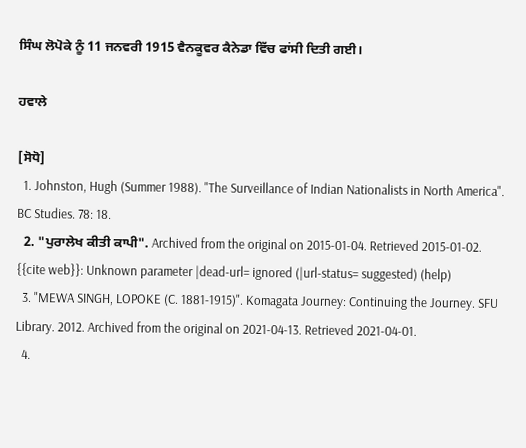ਸਿੰਘ ਲੋਪੋਕੇ ਨੂੰ 11 ਜਨਵਰੀ 1915 ਵੈਨਕੂਵਰ ਕੈਨੇਡਾ ਵਿੱਚ ਫਾਂਸੀ ਦਿਤੀ ਗਈ।

ਹਵਾਲੇ

[ਸੋਧੋ]
  1. Johnston, Hugh (Summer 1988). "The Surveillance of Indian Nationalists in North America". BC Studies. 78: 18.
  2. "ਪੁਰਾਲੇਖ ਕੀਤੀ ਕਾਪੀ". Archived from the original on 2015-01-04. Retrieved 2015-01-02. {{cite web}}: Unknown parameter |dead-url= ignored (|url-status= suggested) (help)
  3. "MEWA SINGH, LOPOKE (C. 1881-1915)". Komagata Journey: Continuing the Journey. SFU Library. 2012. Archived from the original on 2021-04-13. Retrieved 2021-04-01.
  4.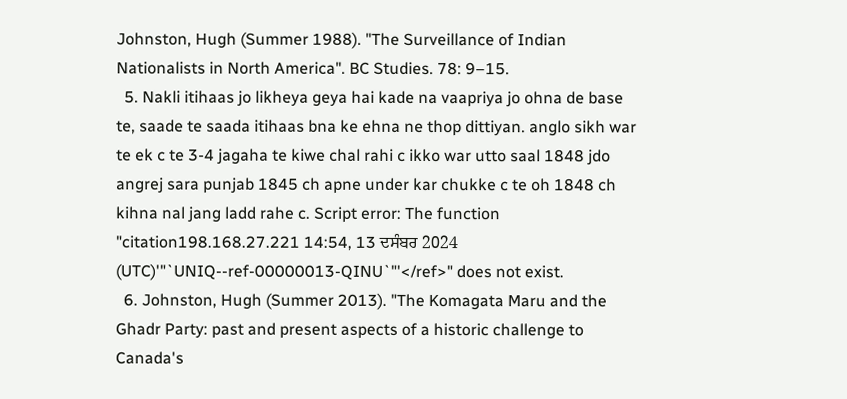Johnston, Hugh (Summer 1988). "The Surveillance of Indian Nationalists in North America". BC Studies. 78: 9–15.
  5. Nakli itihaas jo likheya geya hai kade na vaapriya jo ohna de base te, saade te saada itihaas bna ke ehna ne thop dittiyan. anglo sikh war te ek c te 3-4 jagaha te kiwe chal rahi c ikko war utto saal 1848 jdo angrej sara punjab 1845 ch apne under kar chukke c te oh 1848 ch kihna nal jang ladd rahe c. Script error: The function "citation198.168.27.221 14:54, 13 ਦਸੰਬਰ 2024 (UTC)'"`UNIQ--ref-00000013-QINU`"'</ref>" does not exist.
  6. Johnston, Hugh (Summer 2013). "The Komagata Maru and the Ghadr Party: past and present aspects of a historic challenge to Canada's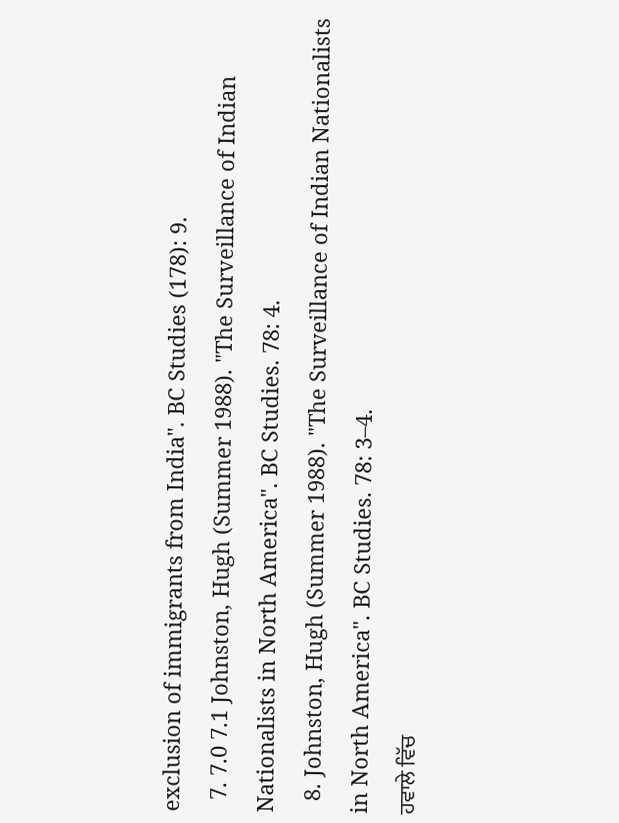exclusion of immigrants from India". BC Studies (178): 9.
  7. 7.0 7.1 Johnston, Hugh (Summer 1988). "The Surveillance of Indian Nationalists in North America". BC Studies. 78: 4.
  8. Johnston, Hugh (Summer 1988). "The Surveillance of Indian Nationalists in North America". BC Studies. 78: 3–4.
ਹਵਾਲੇ ਵਿੱਚ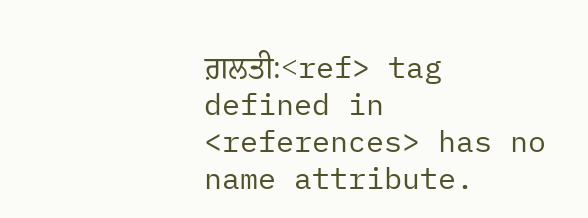ਗ਼ਲਤੀ:<ref> tag defined in <references> has no name attribute.